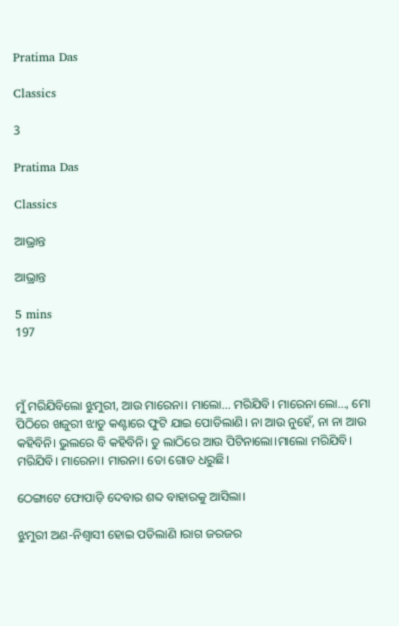Pratima Das

Classics

3

Pratima Das

Classics

ଆଭ୍ରାନ୍ତ

ଆଭ୍ରାନ୍ତ

5 mins
197



ମୁଁ ମରିଯିବିଲୋ ଝୁମୁରୀ, ଆଉ ମାରେନା। ମାଲୋ... ମରିଯିବି। ମାରେନା ଲୋ..., ମୋ ପିଠିରେ ଖଜୁରୀ ଝାଡୁ କଣ୍ଟାରେ ଫୁଟି ଯାଇ ପୋଡିଲାଣି। ନା ଆଉ ନୁହେଁ, ନା ନା ଆଉ କହିବିନି। ଭୁଲରେ ବି କହିବିନି। ତୁ ଲାଠିରେ ଆଉ ପିଟିନାଲୋ।ମାଲୋ ମରିଯିବି। ମରିଯିବି। ମାରେନା। ମାରନା। ତୋ ଗୋଡ ଧରୁଛି।

ଠେଙ୍ଗାଟେ ଫୋପାଡ଼ି ଦେବାର ଶବ୍ଦ ବାହାରକୁ ଆସିଲା।

ଝୁମୁରୀ ଅଣ-ନିଶ୍ବାସୀ ହୋଇ ପଡିଲାଣି ।ରାଗ ଜରଜର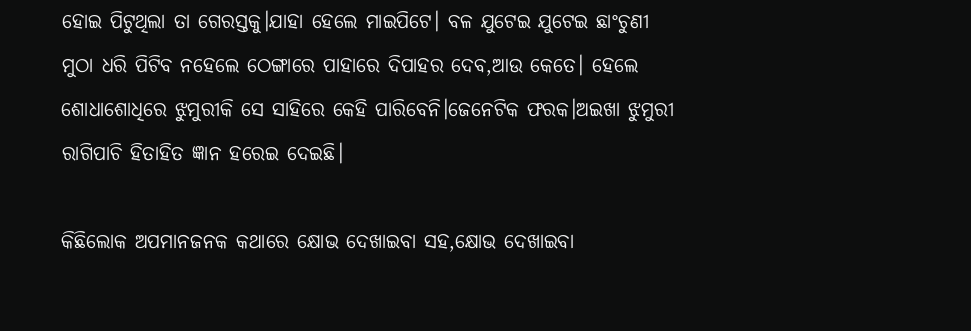ହୋଇ ପିଟୁଥିଲା ତା ଗେରସ୍ତକୁ।ଯାହା ହେଲେ ମାଇପିଟେ। ବଳ ଯୁଟେଇ ଯୁଟେଇ ଛାଂଚୁଣୀ ମୁଠା ଧରି ପିଟିବ ନହେଲେ ଠେଙ୍ଗାରେ ପାହାରେ ଦିପାହର ଦେବ,ଆଉ କେତେ। ହେଲେ ଶୋଧାଶୋଧିରେ ଝୁମୁରୀକି ସେ ସାହିରେ କେହି ପାରିବେନି।ଜେନେଟିକ ଫରକ।ଅଇଖା ଝୁମୁରୀ ରାଗିପାଚି ହିତାହିତ ଜ୍ଞାନ ହରେଇ ଦେଇଛି।

କିଛିଲୋକ ଅପମାନଜନକ କଥାରେ କ୍ଷୋଭ ଦେଖାଇବା ସହ,କ୍ଷୋଭ ଦେଖାଇବା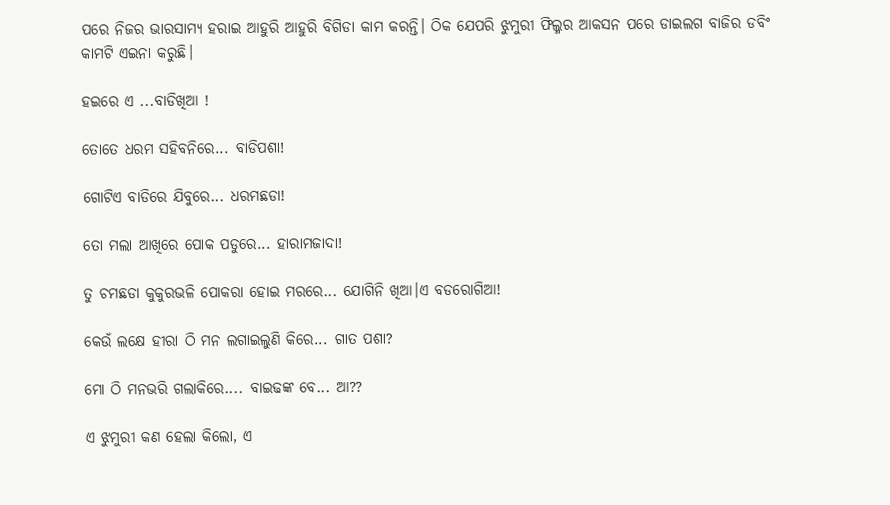ପରେ ନିଜର ଭାରସାମ୍ୟ ହରାଇ ଆହୁରି ଆହୁରି ବିଗିଡା କାମ କରନ୍ତି। ଠିକ ଯେପରି ଝୁମୁରୀ ଫିଲ୍ମର ଆକସନ ପରେ ଡାଇଲଗ ବାଜିର ଡବିଂ କାମଟି ଏଇନା କରୁଛି।

ହଇରେ ଏ ...ବାଡିଖିଆ !

ତୋତେ ଧରମ ସହିବନିରେ... ବାଡିପଶା!

ଗୋଟିଏ ବାଡିରେ ଯିବୁରେ... ଧରମଛଡା!

ତୋ ମଲା ଆଖିରେ ପୋକ ପଡୁରେ... ହାରାମଜାଦା!

ତୁ ଚମଛଡା କୁକୁରଭଳି ପୋକରା ହୋଇ ମରରେ... ଯୋଗିନି ଖିଆ।ଏ ବଡରୋଗିଆ!

କେଉଁ ଲକ୍ଷେ ହୀରା ଠି ମନ ଲଗାଇଲୁଣି କିରେ... ଗାତ ପଶା?

ମୋ ଠି ମନଭରି ଗଲାକିରେ.... ବାଇଢଙ୍କ ବେ... ଆ??

ଏ ଝୁମୁରୀ କଣ ହେଲା କିଲୋ, ଏ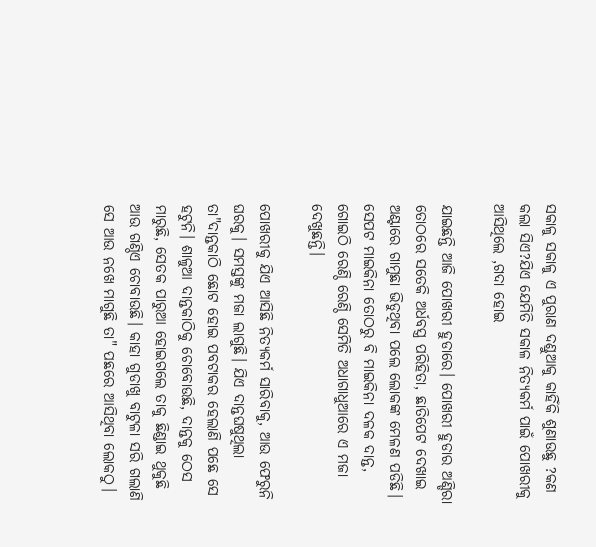ସକାଳୁ ସକାଳୁ ଏ ପୁରାଣ ଦଣ୍ଡୁଆକୁ କାହିଁକି ଶୁଣାଉଛୁ ?କଣ କଲା ସିଏ?ଯିଏ ଯେମିତି ସକାଳ ନିତ୍ୟକର୍ମ ପାଇଁ ପୋଖରୀକୁ ଆସିଥିଲେ ,ଗଦା ହୋଇ

ଯାଇଛନ୍ତି ଆଜି ପୋଖରୀ ହୁଡାରେ। ପୋଖରୀ ହୁଡାର ଅଣ୍ଡିରା ତୋଠରେ ସତେକି ଅର୍ଧବସ୍ତ୍ର ପରିହିତା, ଛାତିପେଟ ଦେଖାଇ ଅଣ୍ଟାରେ ଗାମୁଛା ଭିଡୁଥିବା ପଲେ ଲୋକଙ୍କ ମେଳଣ ପଡିଛି। ସେପଟ ମାଇକିନା ତୋଠରୁ ବି ମାଇକିନା ଦଳକ ଦାନ୍ତ, ଗୋଇଠି ରେଣ୍ଠି ରେଣ୍ଠି ସେମିତି ଅଧାଗାଧୁଆରେ ଏ ମଜା ଦେଖୁଛନ୍ତି।

ପୋଖରୀକୁ ଯିଏ ଆସିଛି ନିତ୍ୟକର୍ମ ସାରିବାକୁ, ଆଉ ଫେରୁନି ଘରକୁ। ସମସ୍ତଙ୍କୁ ମଜା ଲାଗୁଛି। ଯିଏ ଦାନ୍ତଘଷୁଥିଲା ତା"ଦାନ୍ତକାଠି ଛୋଟ ହୋଇ ପବଟାକର ହେଲାଣି ପଛେ ସେ ହଟୁନି। ଶାଳୁଆ ଦାନ୍ତକାଠିକୁ ଚୋବୋଉଛି, ଦାନ୍ତକୁ ଠେସ ମାରୁଛି, ସେତକ ପାରୁଆ ହୋଇଗଲେ ତାକୁ ଛିଣ୍ଡାଇ ଥୁକୁଛି ଆଉ ଗଣ୍ଠିଏ ଚୋବାଉଛି। କାହା ଗୁଡାଖୁ ବାଟୁଳା ସରି ଗଲାଣି ସେ ଆଉ ନଖେ ମାଗୁଛି ତା" ପଛରେ ଆସିଥିବା ଲୋକଠୁ।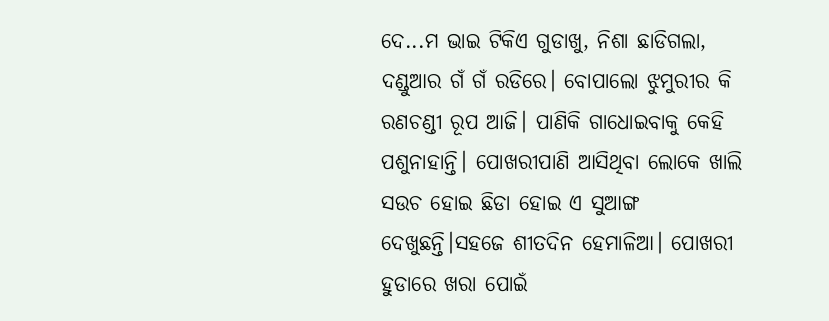ଦେ...ମ ଭାଇ ଟିକିଏ ଗୁଡାଖୁ, ନିଶା ଛାଡିଗଲା, ଦଣ୍ଡୁଆର ଗଁ ଗଁ ରଡିରେ। ବୋପାଲୋ ଝୁମୁରୀର କି ରଣଚଣ୍ଡୀ ରୂପ ଆଜି। ପାଣିକି ଗାଧୋଇବାକୁ କେହି ପଶୁନାହାନ୍ତି। ପୋଖରୀପାଣି ଆସିଥିବା ଲୋକେ ଖାଲି ସଉଚ ହୋଇ ଛିଡା ହୋଇ ଏ ସୁଆଙ୍ଗ ଦେଖୁଛନ୍ତି।ସହଜେ ଶୀତଦିନ ହେମାଳିଆ। ପୋଖରୀ ହୁଡାରେ ଖରା ପୋଇଁ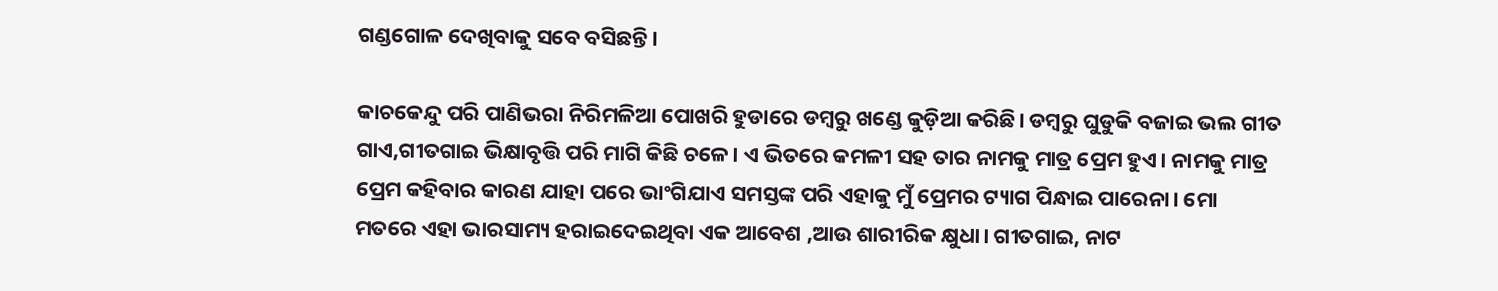ଗଣ୍ଡଗୋଳ ଦେଖିବାକୁ ସବେ ବସିଛନ୍ତି।

କାଚକେନ୍ଦୁ ପରି ପାଣିଭରା ନିରିମଳିଆ ପୋଖରି ହୁଡାରେ ଡମ୍ବରୁ ଖଣ୍ଡେ କୁଡ଼ିଆ କରିଛି। ଡମ୍ବରୁ ଘୁଡୁକି ବଜାଇ ଭଲ ଗୀତ ଗାଏ,ଗୀତଗାଇ ଭିକ୍ଷାବୃତ୍ତି ପରି ମାଗି କିଛି ଚଳେ। ଏ ଭିତରେ କମଳୀ ସହ ତାର ନାମକୁ ମାତ୍ର ପ୍ରେମ ହୁଏ। ନାମକୁ ମାତ୍ର ପ୍ରେମ କହିବାର କାରଣ ଯାହା ପରେ ଭାଂଗିଯାଏ ସମସ୍ତଙ୍କ ପରି ଏହାକୁ ମୁଁ ପ୍ରେମର ଟ୍ୟାଗ ପିନ୍ଧାଇ ପାରେନା। ମୋ ମତରେ ଏହା ଭାରସାମ୍ୟ ହରାଇଦେଇଥିବା ଏକ ଆବେଶ ,ଆଉ ଶାରୀରିକ କ୍ଷୁଧା। ଗୀତଗାଇ, ନାଟ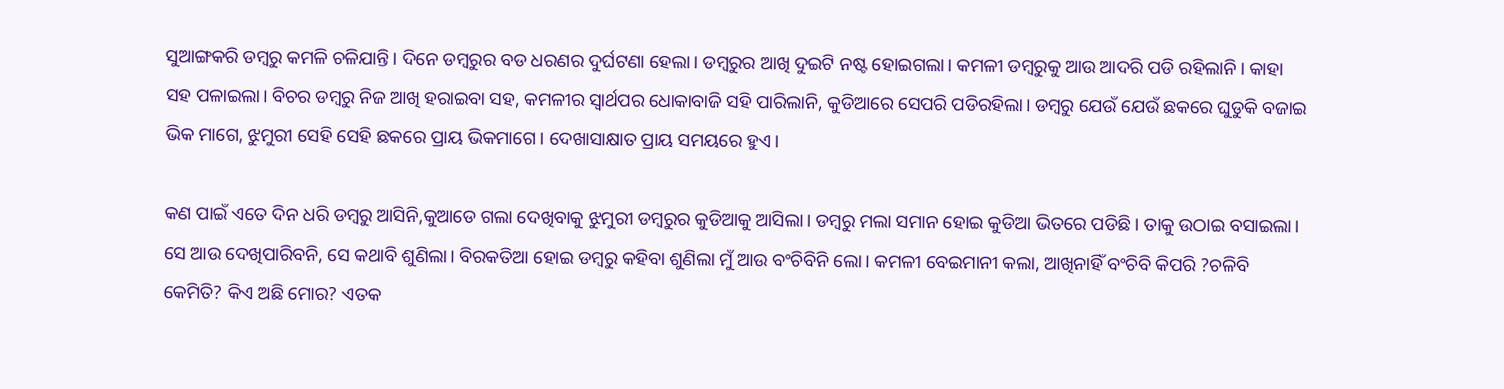ସୁଆଙ୍ଗକରି ଡମ୍ବରୁ କମଳି ଚଳିଯାନ୍ତି। ଦିନେ ଡମ୍ବରୁର ବଡ ଧରଣର ଦୁର୍ଘଟଣା ହେଲା। ଡମ୍ବରୁର ଆଖି ଦୁଇଟି ନଷ୍ଟ ହୋଇଗଲା। କମଳୀ ଡମ୍ବରୁକୁ ଆଉ ଆଦରି ପଡି ରହିଲାନି। କାହା ସହ ପଳାଇଲା। ବିଚର ଡମ୍ବରୁ ନିଜ ଆଖି ହରାଇବା ସହ, କମଳୀର ସ୍ବାର୍ଥପର ଧୋକାବାଜି ସହି ପାରିଲାନି, କୁଡିଆରେ ସେପରି ପଡିରହିଲା। ଡମ୍ବରୁ ଯେଉଁ ଯେଉଁ ଛକରେ ଘୁଡୁକି ବଜାଇ ଭିକ ମାଗେ, ଝୁମୁରୀ ସେହି ସେହି ଛକରେ ପ୍ରାୟ ଭିକମାଗେ। ଦେଖାସାକ୍ଷାତ ପ୍ରାୟ ସମୟରେ ହୁଏ।

କଣ ପାଇଁ ଏତେ ଦିନ ଧରି ଡମ୍ବରୁ ଆସିନି,କୁଆଡେ ଗଲା ଦେଖିବାକୁ ଝୁମୁରୀ ଡମ୍ବରୁର କୁଡିଆକୁ ଆସିଲା। ଡମ୍ବରୁ ମଲା ସମାନ ହୋଇ କୁଡିଆ ଭିତରେ ପଡିଛି। ତାକୁ ଉଠାଇ ବସାଇଲା। ସେ ଆଉ ଦେଖିପାରିବନି, ସେ କଥାବି ଶୁଣିଲା। ବିରକତିଆ ହୋଇ ଡମ୍ବରୁ କହିବା ଶୁଣିଲା ମୁଁ ଆଉ ବଂଚିବିନି ଲୋ। କମଳୀ ବେଇମାନୀ କଲା, ଆଖିନାହିଁ ବଂଚିବି କିପରି ?ଚଳିବି କେମିତି? କିଏ ଅଛି ମୋର? ଏତକ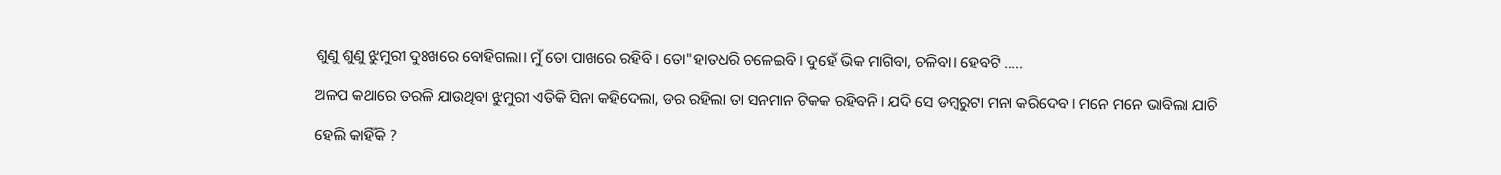ଶୁଣୁ ଶୁଣୁ ଝୁମୁରୀ ଦୁଃଖରେ ବୋହିଗଲା। ମୁଁ ତୋ ପାଖରେ ରହିବି। ତୋ"ହାତଧରି ଚଳେଇବି। ଦୁହେଁ ଭିକ ମାଗିବା, ଚଳିବା। ହେବଟି .....

ଅଳପ କଥାରେ ତରଳି ଯାଉଥିବା ଝୁମୁରୀ ଏତିକି ସିନା କହିଦେଲା, ଡର ରହିଲା ତା ସନମାନ ଟିକକ ରହିବନି। ଯଦି ସେ ଡମ୍ବରୁଟା ମନା କରିଦେବ। ମନେ ମନେ ଭାବିଲା ଯାଚି

ହେଲି କାହିଁକି ?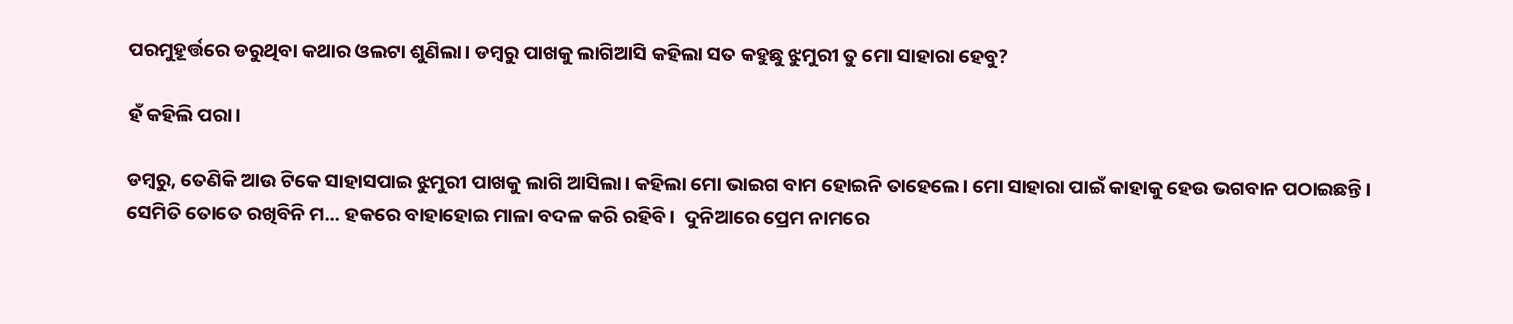ପରମୁହୂର୍ତ୍ତରେ ଡରୁଥିବା କଥାର ଓଲଟା ଶୁଣିଲା। ଡମ୍ବରୁ ପାଖକୁ ଲାଗିଆସି କହିଲା ସତ କହୁଛୁ ଝୁମୁରୀ ତୁ ମୋ ସାହାରା ହେବୁ?

ହଁ କହିଲି ପରା।

ଡମ୍ବରୁ, ତେଣିକି ଆଉ ଟିକେ ସାହାସପାଇ ଝୁମୁରୀ ପାଖକୁ ଲାଗି ଆସିଲା। କହିଲା ମୋ ଭାଇଗ ବାମ ହୋଇନି ତାହେଲେ। ମୋ ସାହାରା ପାଇଁ କାହାକୁ ହେଉ ଭଗବାନ ପଠାଇଛନ୍ତି। ସେମିତି ତୋତେ ରଖିବିନି ମ... ହକରେ ବାହାହୋଇ ମାଳା ବଦଳ କରି ରହିବି।  ଦୁନିଆରେ ପ୍ରେମ ନାମରେ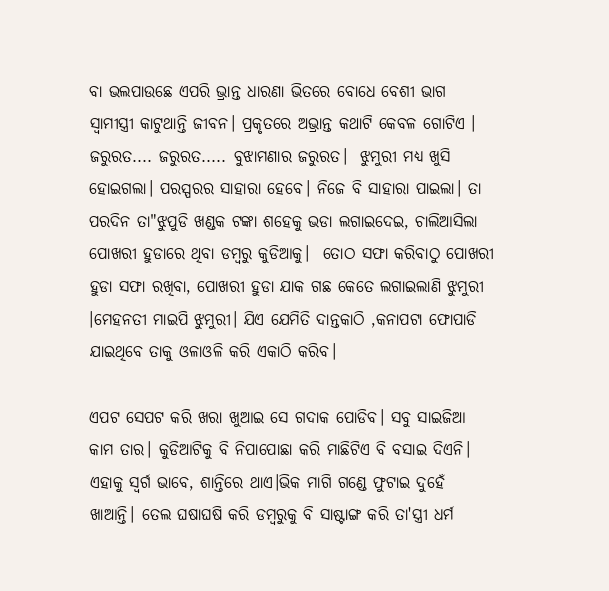ବା ଭଲପାଉଛେ ଏପରି ଭ୍ରାନ୍ତ ଧାରଣା ଭିତରେ ବୋଧେ ବେଶୀ ଭାଗ ସ୍ବାମୀସ୍ତ୍ରୀ କାଟୁଥାନ୍ତି ଜୀବନ। ପ୍ରକୃତରେ ଅଭ୍ରାନ୍ତ କଥାଟି କେବଳ ଗୋଟିଏ । ଜରୁରତ.... ଜରୁରତ..... ବୁଝାମଣାର ଜରୁରତ।  ଝୁମୁରୀ ମଧ୍ୟ ଖୁସି ହୋଇଗଲା। ପରସ୍ପରର ସାହାରା ହେବେ। ନିଜେ ବି ସାହାରା ପାଇଲା। ତା ପରଦିନ ତା"ଝୁପୁଡି ଖଣ୍ଡକ ଟଙ୍କା ଶହେକୁ ଭଡା ଲଗାଇଦେଇ, ଚାଲିଆସିଲା ପୋଖରୀ ହୁଡାରେ ଥିବା ଡମ୍ବରୁ କୁଡିଆକୁ।  ତୋଠ ସଫା କରିବାଠୁ ପୋଖରୀ ହୁଡା ସଫା ରଖିବା, ପୋଖରୀ ହୁଡା ଯାକ ଗଛ କେତେ ଲଗାଇଲାଣି ଝୁମୁରୀ ।ମେହନତୀ ମାଇପି ଝୁମୁରୀ। ଯିଏ ଯେମିତି ଦାନ୍ତକାଠି ,କନାପଟା ଫୋପାଡି ଯାଇଥିବେ ତାକୁ ଓଳାଓଳି କରି ଏକାଠି କରିବ।

ଏପଟ ସେପଟ କରି ଖରା ଖୁଆଇ ସେ ଗଦାକ ପୋଡିବ। ସବୁ ସାଇଜିଆ କାମ ତାର। କୁଡିଆଟିକୁ ବି ନିପାପୋଛା କରି ମାଛିଟିଏ ବି ବସାଇ ଦିଏନି। ଏହାକୁ ସ୍ବର୍ଗ ଭାବେ, ଶାନ୍ତିରେ ଥାଏ।ଭିକ ମାଗି ଗଣ୍ଡେ ଫୁଟାଇ ଦୁହେଁ ଖାଆନ୍ତି। ତେଲ ଘଷାଘଷି କରି ଡମ୍ବରୁକୁ ବି ସାଷ୍ଟାଙ୍ଗ କରି ତା'ସ୍ତ୍ରୀ ଧର୍ମ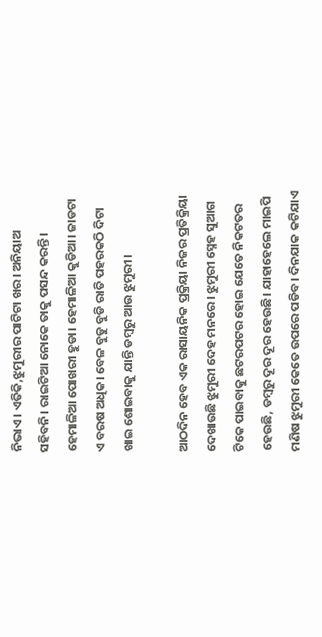ନିଭାଏ। ଏତିକି,ଝୁମୁରୀର ପାଟିଟା ଖର। ଅନିୟାଅ ସହିବନି। ରାଇଟିଆ ନୋକେ ତାକୁ ପସନ୍ଦ କରନ୍ତି। ହେମାଳିଆ ପୋଖରୀ ହୁଡା। ହେମାଳିଆ କୁଡିଆ। ଜାଡଟା ଏ ବରଷ ଅଧିକ। ବେଳ ବୁଡୁ ବୁଡି ରାତି ପହରକଠି ଦିଟା ଖାଇ ଶୋଇବାକୁ ଯାନ୍ତି ଡମ୍ବରୁ ଆଉ ଝୁମୁରୀ।

ଆଠଦିନ ହେବ ଏକ ରାସାୟନିକ ପ୍ରକ୍ରିୟା ନିଜର ପ୍ରତିକ୍ରିୟା ଦେଖାଉଛି ଝୁମୁରୀ ଦେହ ମନରେ। ଝୁମୁରୀ ସ୍ନେହ ସୁଆଗ ଟିକେ ପାଇବାକୁ ଛଟରପଟର ହୋଇ ଯେତେ ନିକଟତର ହେଉଛି, ଡମ୍ବରୁ ଦୂର ଦୂର ହେଉଛି। ଯାହାହେଲେ ମାଇପି ମଣିଷ ଝୁମୁରୀ କେତେ ଉପରେ ପଡିବ। ଦିନଯାକ କଟିଯାଏ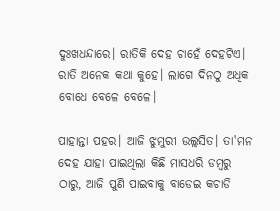ଦୁଃଖଧନ୍ଦାରେ। ରାତିକି ଦେହ ଚାହେଁ ଦେହଟିଏ। ରାତି ଅନେକ କଥା କୁହେ। ଲାଗେ ଦିନଠୁ ଅଧିକ ବୋଧେ ବେଳେ ବେଳେ।

ପାହାନ୍ତା ପହର। ଆଜି ଝୁମୁରୀ ଉଲ୍ଲସିତ। ତା'ମନ ଦେହ ଯାହା ପାଇଥିଲା କିଛି ମାସଧରି ଡମ୍ବରୁ ଠାରୁ, ଆଜି ପୁଣି ପାଇବାକୁ ବାଡେଇ କଚାଡି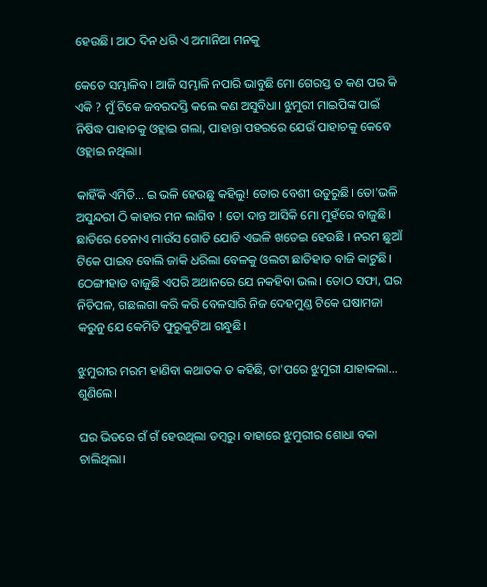ହେଉଛି। ଆଠ ଦିନ ଧରି ଏ ଅମାନିଆ ମନକୁ

କେତେ ସମ୍ଭାଳିବ । ଆଜି ସମ୍ଭାଳି ନପାରି ଭାବୁଛି ମୋ ଗେରସ୍ତ ତ କଣ ପର କି ଏକି ? ମୁଁ ଟିକେ ଜବରଦସ୍ତି କଲେ କଣ ଅସୁବିଧା। ଝୁମୁରୀ ମାଇପିଙ୍କ ପାଇଁ ନିଷିଦ୍ଧ ପାହାଚକୁ ଓହ୍ଲାଇ ଗଲା, ପାହାନ୍ତା ପହରରେ ଯେଉଁ ପାହାଚକୁ କେବେ ଓହ୍ଲାଇ ନଥିଲା।

କାହିଁକି ଏମିତି... ଇ ଭଳି ହେଉଛୁ କହିଲୁ! ତୋର ବେଶୀ ଉତୁରୁଛି। ତୋ'ଭଳି ଅସୁନ୍ଦରୀ ଠି କାହାର ମନ ଲାଗିବ ! ତୋ ଦାନ୍ତ ଆସିକି ମୋ ମୁହଁରେ ବାଜୁଛି।  ଛାତିରେ ଚେନାଏ ମାଉଁସ ଗୋଡି ଯୋଡି ଏଭଳି ଖତେଇ ହେଉଛି । ନରମ ଛୁଆଁ ଟିକେ ପାଇବ ବୋଲି ଜାକି ଧରିଲା ବେଳକୁ ଓଲଟା ଛାତିହାଡ ବାଜି କାଟୁଛି। ଠେଙ୍ଗୀହାଡ ବାଜୁଛି ଏପରି ଅଥାନରେ ଯେ ନକହିବା ଭଲ। ତୋଠ ସଫା, ଘର ନିଚିପଳ, ଗଛଲଗା କରି କରି ବେଳସାରି ନିଜ ଦେହମୁଣ୍ଡ ଟିକେ ଘଷାମଜା କରୁନୁ ଯେ କେମିତି ଫୁରୁକୁଟିଆ ଗନ୍ଧୁଛି।

ଝୁମୁରୀର ମରମ ହାଣିବା କଥାତକ ତ କହିଛି, ତା'ପରେ ଝୁମୁରୀ ଯାହାକଲା... ଶୁଣିଲେ।

ଘର ଭିତରେ ଗଁ ଗଁ ହେଉଥିଲା ଡମ୍ବରୁ। ବାହାରେ ଝୁମୁରୀର ଶୋଧା ବକା ଚାଲିଥିଲା।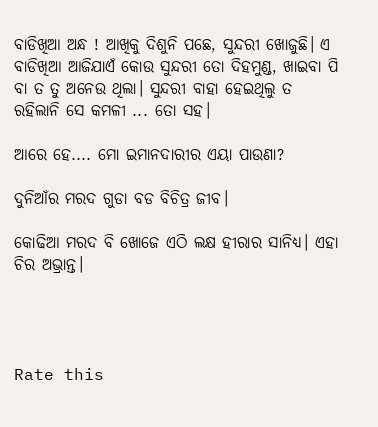ବାଡିଖିଆ ଅନ୍ଧ ! ଆଖିକୁ ଦିଶୁନି ପଛେ, ସୁନ୍ଦରୀ ଖୋଜୁଛି। ଏ ବାଡିଖିଆ ଆଜିଯାଏଁ କୋଉ ସୁନ୍ଦରୀ ତୋ ଦିହମୁଣ୍ଡ, ଖାଇବା ପି ବା ତ ତୁ ଅନେଉ ଥିଲା। ସୁନ୍ଦରୀ ବାହା ହେଇଥିଲୁ ତ ରହିଲାନି ସେ କମଳୀ ... ତୋ ସହ।

ଆରେ ହେ.... ମୋ ଇମାନଦାରୀର ଏୟା ପାଉଣା?

ଦୁନିଆଁର ମରଦ ଗୁଡା ବଡ ବିଚିତ୍ର ଜୀବ।

କୋଢିଆ ମରଦ ବି ଖୋଜେ ଏଠି ଲକ୍ଷ ହୀରାର ସାନିଧ୍ୟ। ଏହା ଚିର ଅଭ୍ରାନ୍ତ।




Rate this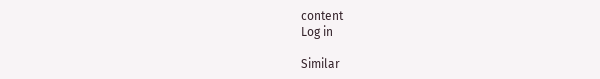content
Log in

Similar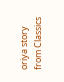oriya story from Classics